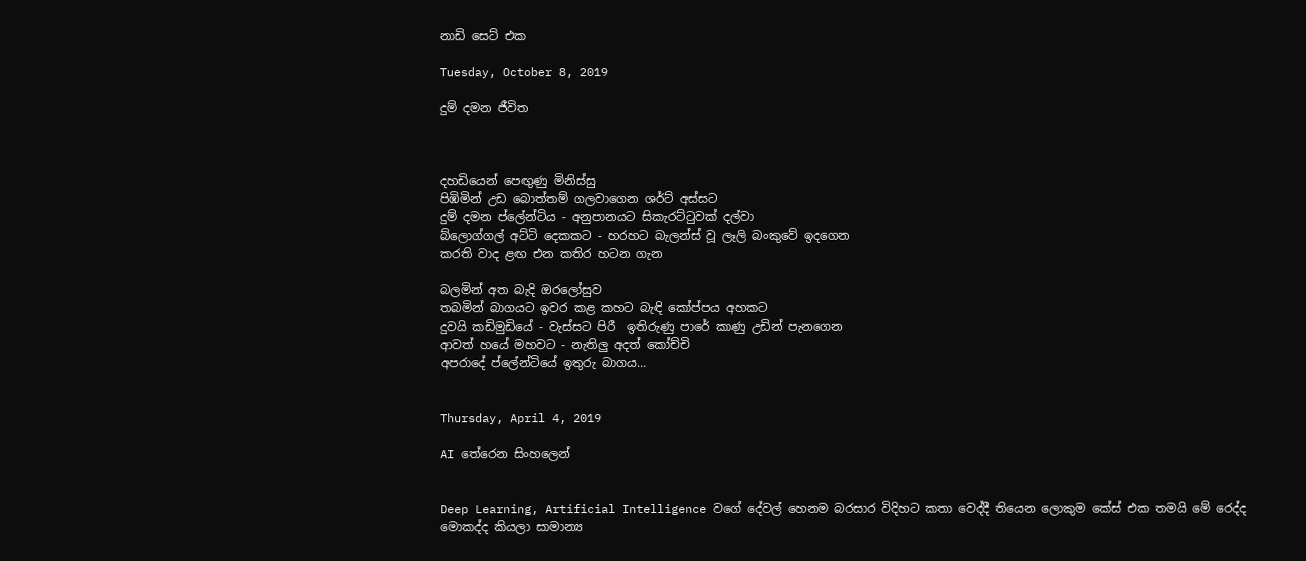නාඩි සෙට් එක

Tuesday, October 8, 2019

දුම් දමන ජීවිත



දහඩියෙන් පෙඟුණු මිනිස්සු
පිඹිමින් උඩ බොත්තම් ගලවාගෙන ශර්ට් අස්සට
දුම් දමන ප්ලේන්ටිය - අනුපානයට සිකැරට්ටුවක් දල්වා
බ්ලොග්ගල් අට්ටි දෙකකට - හරහට බැලන්ස් වූ ලෑලි බංකුවේ ඉදගෙන
කරති වාද ළඟ එන කතිර හටන ගැන

බලමින් අත බැදි ඔරලෝසුව
තබමින් බාගයට ඉවර කළ කහට බැඳි කෝප්පය අහකට
දුවයි කඩිමුඩියේ - වැස්සට පිරී  ඉතිරුණු පාරේ කාණු උඩින් පැනගෙන
ආවත් හයේ මහවට - නැතිලු අදත් කෝච්චි
අපරාදේ ප්ලේන්ටියේ ඉතුරු බාගය...


Thursday, April 4, 2019

AI තේරෙන සිංහලෙන්


Deep Learning, Artificial Intelligence වගේ දේවල් හෙනම බරසාර විදිහට කතා වෙද්දී තියෙන ලොකුම කේස් එක තමයි මේ රෙද්ද මොකද්ද කියලා සාමාන්‍ය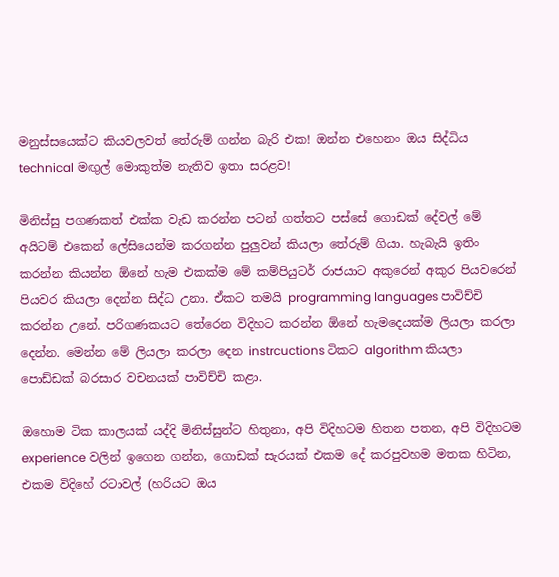මනුස්සයෙක්ට කියවලවත් තේරුම් ගන්න බැරි එක! ඔන්න එහෙනං ඔය සිද්ධිය technical මඟුල් මොකුත්ම නැතිව ඉතා සරළව!

මිනිස්සු පගණකත් එක්ක වැඩ කරන්න පටන් ගත්තට පස්සේ ගොඩක් දේවල් මේ අයිටම් එකෙන් ලේසියෙන්ම කරගන්න පුලුවන් කියලා තේරුම් ගියා. හැබැයි ඉතිං කරන්න කියන්න ඕනේ හැම එකක්ම මේ කම්පියුටර් රාජයාට අකුරෙන් අකුර පියවරෙන් පියවර කියලා දෙන්න සිද්ධ උනා. ඒකට තමයි programming languages පාවිච්චි කරන්න උනේ. පරිගණකයට තේරෙන විදිහට කරන්න ඕනේ හැමදෙයක්ම ලියලා කරලා දෙන්න. මෙන්න මේ ලියලා කරලා දෙන instrcuctions ටිකට algorithm කියලා පොඩ්ඩක් බරසාර වචනයක් පාවිච්චි කළා.

ඔහොම ටික කාලයක් යද්දි මිනිස්සුන්ට හිතුනා, අපි විදිහටම හිතන පතන, අපි විදිහටම experience වලින් ඉගෙන ගන්න, ගොඩක් සැරයක් එකම දේ කරපුවහම මතක හිටින, එකම විදිහේ රටාවල් (හරියට ඔය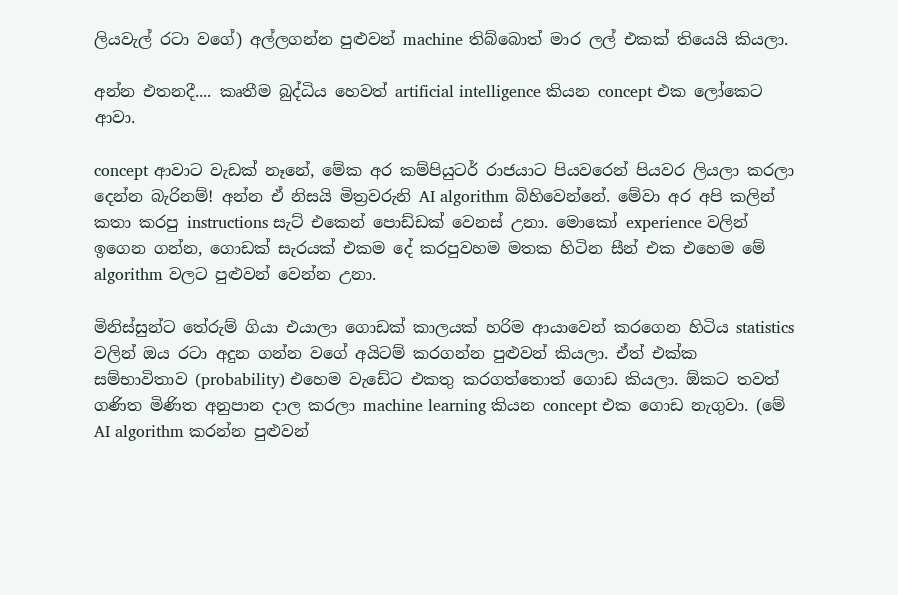ලියවැල් රටා වගේ) අල්ලගන්න පුළුවන් machine තිබ්බොත් මාර ලල් එකක් තියෙයි කියලා.

අන්න එතනදී.... කෘතීම බුද්ධිය හෙවත් artificial intelligence කියන concept එක ලෝකෙට ආවා.

concept ආවාට වැඩක් නෑනේ, මේක අර කම්පියුටර් රාජයාට පියවරෙන් පියවර ලියලා කරලා දෙන්න බැරිනම්! අන්න ඒ නිසයි මිත්‍රවරුනි AI algorithm බිහිවෙන්නේ. මේවා අර අපි කලින් කතා කරපු instructions සැට් එකෙන් පොඩ්ඩක් වෙනස් උනා. මොකෝ experience වලින් ඉගෙන ගන්න, ගොඩක් සැරයක් එකම දේ කරපුවහම මතක හිටින සීන් එක එහෙම මේ algorithm වලට පුළුවන් වෙන්න උනා.

මිනිස්සුන්ට තේරුම් ගියා එයාලා ගොඩක් කාලයක් හරිම ආයාවෙන් කරගෙන හිටිය statistics වලින් ඔය රටා අදුන ගන්න වගේ අයිටම් කරගන්න පුළුවන් කියලා. ඒත් එක්ක සම්භාවිතාව (probability) එහෙම වැඩේට එකතු කරගත්තොත් ගොඩ කියලා. ඕකට තවත් ගණිත මිණිත අනුපාන දාල කරලා machine learning කියන concept එක ගොඩ නැගුවා. (මේ AI algorithm කරන්න පුළුවන්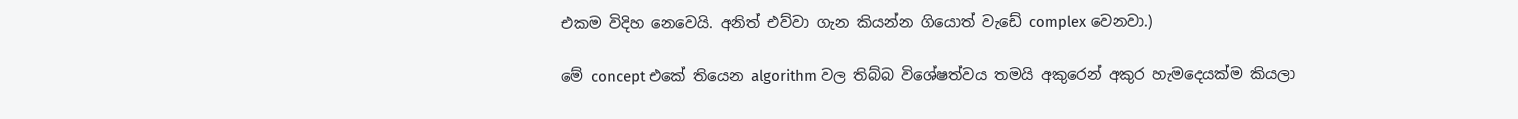එකම විදිහ නෙවෙයි. අනිත් එව්වා ගැන කියන්න ගියොත් වැඩේ complex වෙනවා.)

මේ concept එකේ තියෙන algorithm වල තිබ්බ විශේෂත්වය තමයි අකුරෙන් අකුර හැමදෙයක්ම කියලා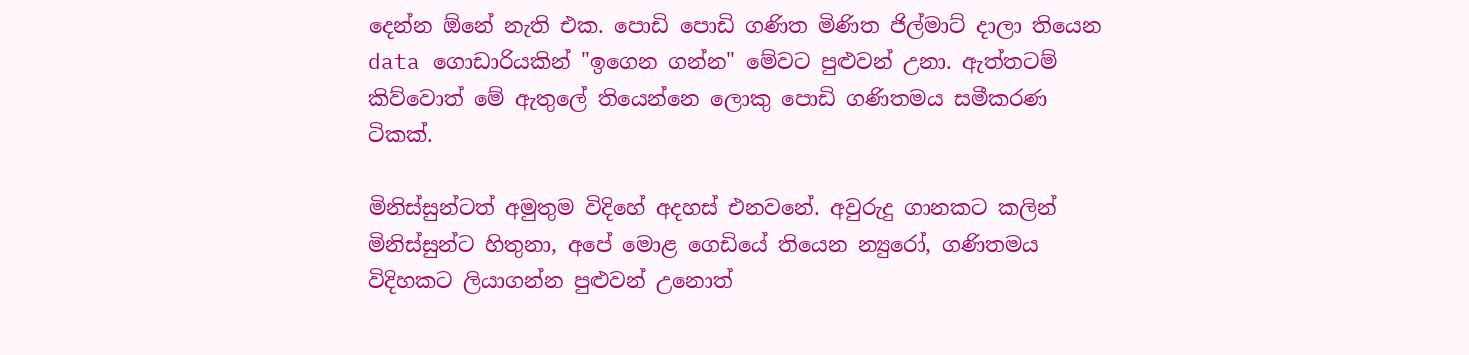දෙන්න ඕනේ නැති එක. පොඩි පොඩි ගණිත මිණිත ජිල්මාට් දාලා තියෙන data ගොඩාරියකින් "ඉගෙන ගන්න" මේවට පුළුවන් උනා. ඇත්තටම් කිව්වොත් මේ ඇතුලේ තියෙන්නෙ ලොකු පොඩි ගණිතමය සමීකරණ ටිකක්.

මිනිස්සුන්ටත් අමුතුම විදිහේ අදහස් එනවනේ. අවුරුදු ගානකට කලින් මිනිස්සුන්ට හිතුනා, අපේ මොළ ගෙඩියේ තියෙන න්‍යුරෝ, ගණිතමය විදිහකට ලියාගන්න පුළුවන් උනොත්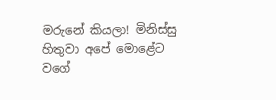මරුනේ කියලා! මිනිස්සු හිතුවා අපේ මොළේට වගේ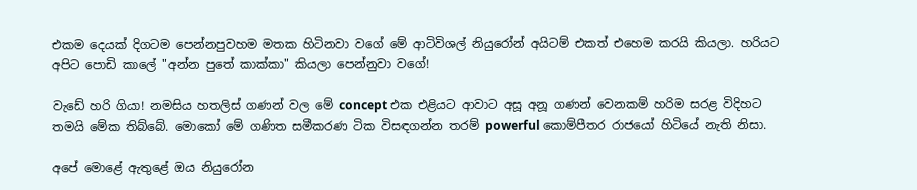එකම දෙයක් දිගටම පෙන්නපුවහම මතක හිටිනවා වගේ මේ ආටිවිශල් නියුරෝන් අයිටම් එකත් එහෙම කරයි කියලා. හරියට අපිට පොඩි කාලේ "අන්න පුතේ කාක්කා" කියලා පෙන්නුවා වගේ!

වැඩේ හරි ගියා! නමසිය හතලිස් ගණන් වල මේ concept එක එළියට ආවාට අසූ අනූ ගණන් වෙනකම් හරිම සරළ විදිහට තමයි මේක තිබ්බේ. මොකෝ මේ ගණිත සමීකරණ ටික විසඳගන්න තරම් powerful කොම්පීතර රාජයෝ හිටියේ නැති නිසා.

අපේ මොළේ ඇතුළේ ඔය නියුරෝන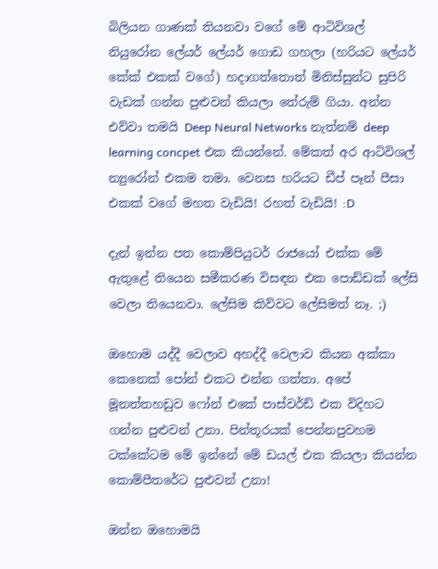බිලියන ගාණක් තියනවා වගේ මේ ආටිවිශල් නියුරෝන ලේයර් ලේයර් ගොඩ ගහලා (හරියට ලේයර් කේක් එකක් වගේ) හදාගත්තොත් මිනිස්සුන්ට සුපිරි වැඩක් ගන්න පුළුවන් කියලා තේරුම් ගියා. අන්න එව්වා තමයි Deep Neural Networks නැත්නම් deep learning concpet එක කියන්නේ. මේකත් අර ආටිවිශල් න්‍යුරෝන් එකම තමා. වෙනස හරියට ඩීප් පෑන් පීසා එකක් වගේ මහත වැඩියි! රහත් වැඩියි! :D

දැන් ඉන්න පත කොම්පියුටර් රාජයෝ එක්ක මේ ඇතුළේ තියෙන සමීකරණ විසඳන එක පොඩ්ඩක් ලේසි වෙලා තියෙනවා. ලේසිම කිව්වට ලේසිමත් නෑ. ;)

ඔහොම යද්දී වෙලාව අහද්දී වෙලාව කියන අක්කා කෙනෙක් පෝන් එකට එන්න ගත්තා. අපේ මූනත්තහඩුව ෆෝන් එකේ පාස්වර්ඩ් එක විදිහට ගන්න පුළුවන් උනා. පින්තූරයක් පෙන්නපුවහම ටක්කේටම මේ ඉන්නේ මේ ඩයල් එක කියලා කියන්න කොම්පීතරේට පුළුවන් උනා!

ඔන්න ඔහොමයි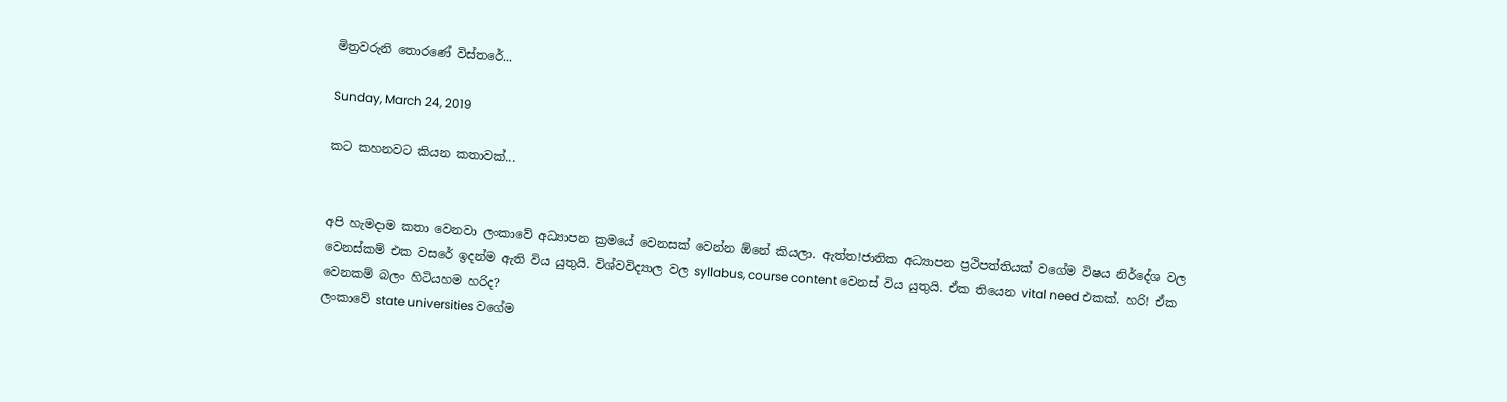මිත්‍රවරුනි තොරණේ විස්තරේ...

Sunday, March 24, 2019

කට කහනවට කියන කතාවක්...


අපි හැමදාම කතා වෙනවා ලංකාවේ අධ්‍යාපන ක්‍රමයේ වෙනසක් වෙන්න ඕනේ කියලා. ඇත්ත!ජාතික අධ්‍යාපන ප්‍රථිපත්තියක් වගේම විෂය නිර්දේශ වල වෙනස්කම් එක වසරේ ඉදන්ම ඇති විය යුතුයි. විශ්වවිද්‍යාල වල syllabus, course content වෙනස් විය යුතුයි. ඒක තියෙන vital need එකක්. හරි! ඒක වෙනකම් බලං හිටියහම හරිද?
ලංකාවේ state universities වගේම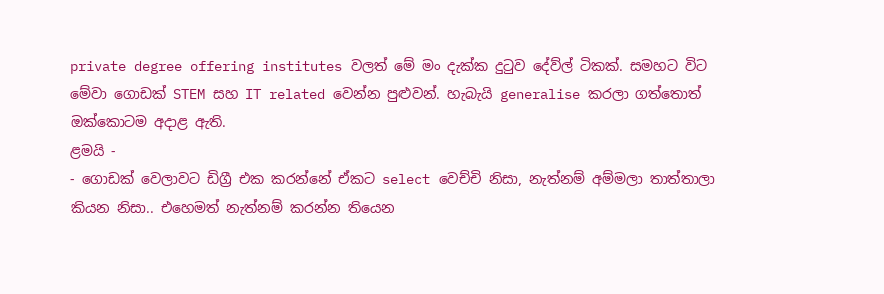private degree offering institutes වලත් මේ මං දැක්ක දුටුව දේව්ල් ටිකක්. සමහට විට මේවා ගොඩක් STEM සහ IT related වෙන්න පුළුවන්. හැබැයි generalise කරලා ගත්තොත් ඔක්කොටම අදාළ ඇති.
ළමයි -
- ගොඩක් වෙලාවට ඩිග්‍රී එක කරන්නේ ඒකට select වෙච්චි නිසා, නැත්නම් අම්මලා තාත්තාලා කියන නිසා.. එහෙමත් නැත්නම් කරන්න තියෙන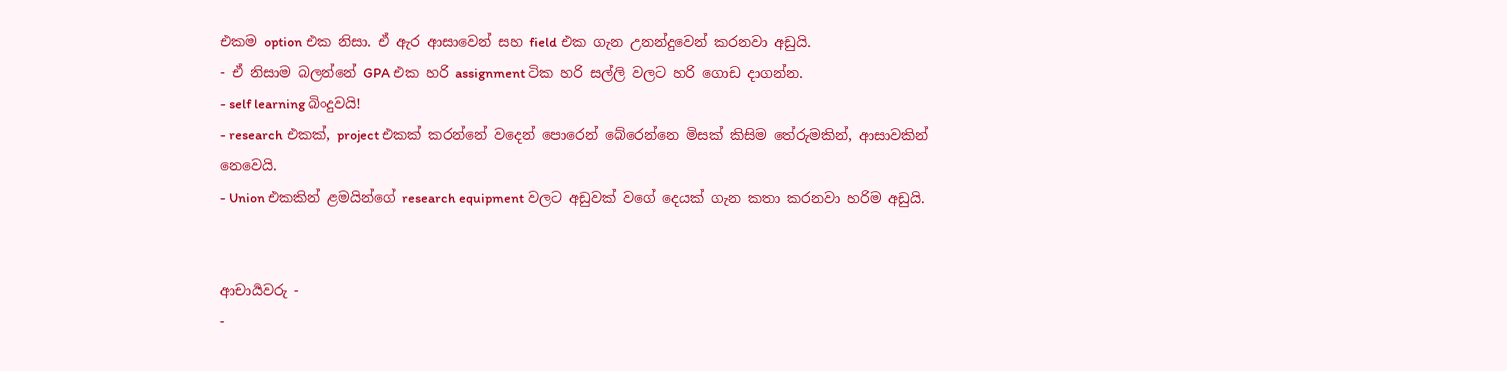එකම option එක නිසා. ඒ ඇර ආසාවෙන් සහ field එක ගැන උනන්දුවෙන් කරනවා අඩුයි.
- ඒ නිසාම බලන්නේ GPA එක හරි assignment ටික හරි සල්ලි වලට හරි ගොඩ දාගන්න.
- self learning බිංදුවයි!
- research එකක්, project එකක් කරන්නේ වදෙන් පොරෙන් බේරෙන්නෙ මිසක් කිසිම තේරුමකින්, ආසාවකින් නෙවෙයි.
- Union එකකින් ළමයින්ගේ research equipment වලට අඩුවක් වගේ දෙයක් ගැන කතා කරනවා හරිම අඩුයි.


ආචාර්‍යවරු -
-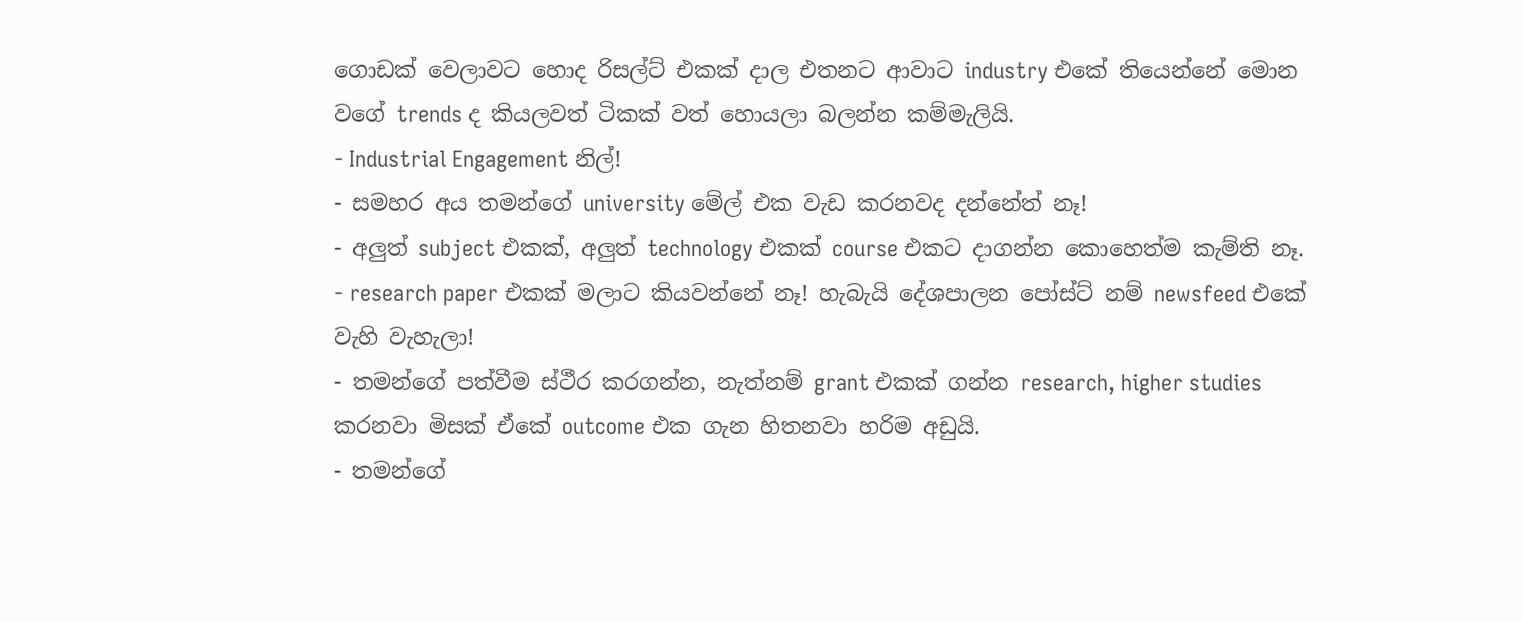ගොඩක් වෙලාවට හොද රිසල්ට් එකක් දාල එතනට ආවාට industry එකේ තියෙන්නේ මොන වගේ trends ද කියලවත් ටිකක් වත් හොයලා බලන්න කම්මැලියි.
- Industrial Engagement නිල්!
- සමහර අය තමන්ගේ university මේල් එක වැඩ කරනවද දන්නේත් නෑ!
- අලුත් subject එකක්, අලුත් technology එකක් course එකට දාගන්න කොහෙත්ම කැම්ති නෑ.
- research paper එකක් මලාට කියවන්නේ නෑ! හැබැයි දේශපාලන පෝස්ට් නම් newsfeed එකේ වැහි වැහැලා!
- තමන්ගේ පත්වීම ස්ථීර කරගන්න, නැත්නම් grant එකක් ගන්න research, higher studies කරනවා මිසක් ඒකේ outcome එක ගැන හිතනවා හරිම අඩුයි.
- තමන්ගේ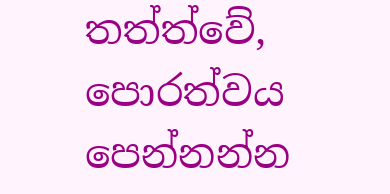තත්ත්වේ, පොරත්වය පෙන්නන්න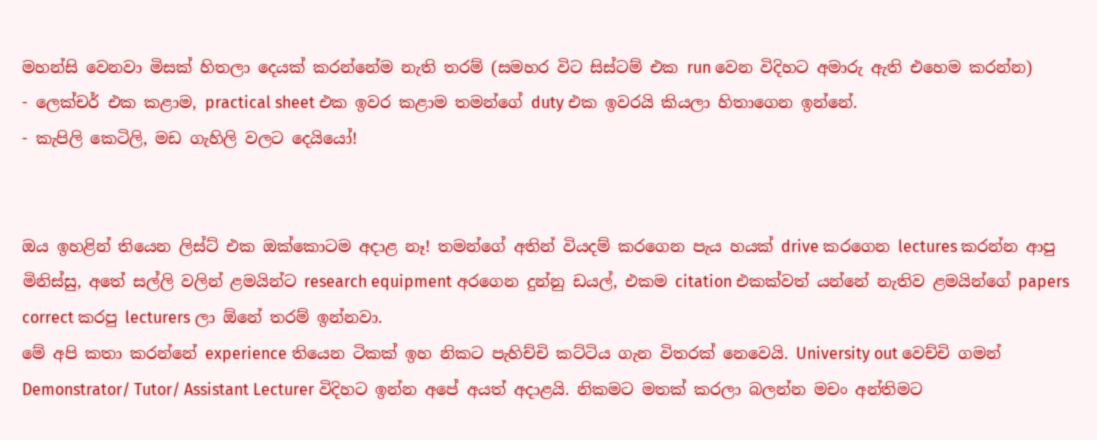මහන්සි වෙනවා මිසක් හිතලා දෙයක් කරන්නේම නැති තරම් (සමහර විට සිස්ටම් එක run වෙන විදිහට අමාරු ඇති එහෙම කරන්න)
- ලෙක්චර් එක කළාම, practical sheet එක ඉවර කළාම තමන්ගේ duty එක ඉවරයි කියලා හිතාගෙන ඉන්නේ.
- කැපිලි කෙටිලි, මඩ ගැහිලි වලට දෙයියෝ!


ඔය ඉහළින් තියෙන ලිස්ට් එක ඔක්කොටම අදාළ නෑ! තමන්ගේ අතින් වියදම් කරගෙන පැය හයක් drive කරගෙන lectures කරන්න ආපු මිනිස්සු, අතේ සල්ලි වලින් ළමයින්ට research equipment අරගෙන දුන්නු ඩයල්, එකම citation එකක්වත් යන්නේ නැතිව ළමයින්ගේ papers correct කරපු lecturers ලා ඕනේ තරම් ඉන්නවා.
මේ අපි කතා කරන්නේ experience තියෙන ටිකක් ඉහ නිකට පැහිච්චි කට්ටිය ගැන විතරක් නෙවෙයි. University out වෙච්චි ගමන් Demonstrator/ Tutor/ Assistant Lecturer විදිහට ඉන්න අපේ අයත් අදාළයි. නිකමට මතක් කරලා බලන්න මචං අන්තිමට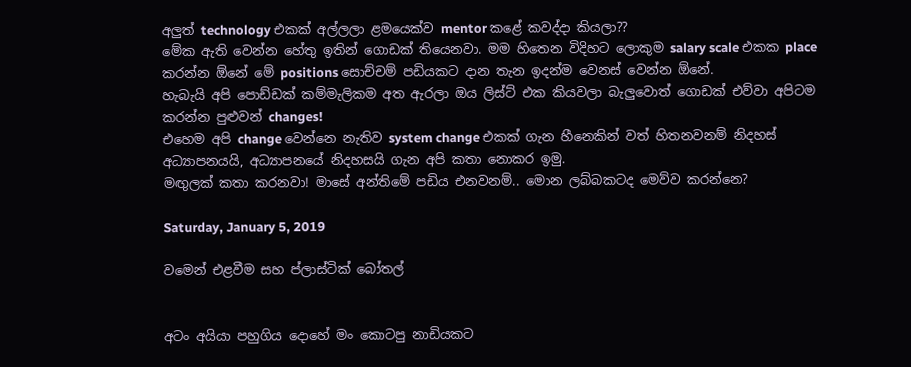අලුත් technology එකක් අල්ලලා ළමයෙක්ව mentor කළේ කවද්දා කියලා??
මේක ඇති වෙන්න හේතු ඉතින් ගොඩක් තියෙනවා. මම හිතෙන විදිහට ලොකුම salary scale එකක place කරන්න ඕනේ මේ positions සොච්චම් පඩියකට දාන තැන ඉදන්ම වෙනස් වෙන්න ඕනේ.
හැබැයි අපි පොඩ්ඩක් කම්මැලිකම අත ඇරලා ඔය ලිස්ට් එක කියවලා බැලුවොත් ගොඩක් එව්වා අපිටම කරන්න පුළුවන් changes!
එහෙම අපි change වෙන්නෙ නැතිව system change එකක් ගැන හීනෙකින් වත් හිතනවනම් නිදහස් අධ්‍යාපනයයි, අධ්‍යාපනයේ නිදහසයි ගැන අපි කතා නොකර ඉමු.
මඟුලක් කතා කරනවා! මාසේ අන්තිමේ පඩිය එනවනම්.. මොන ලබ්බකටද මෙව්ව කරන්නෙ?

Saturday, January 5, 2019

වමෙන් එළවීම සහ ප්ලාස්ටික් බෝතල්


අටං අයියා පහුගිය දොහේ මං කොටපු නාඩියකට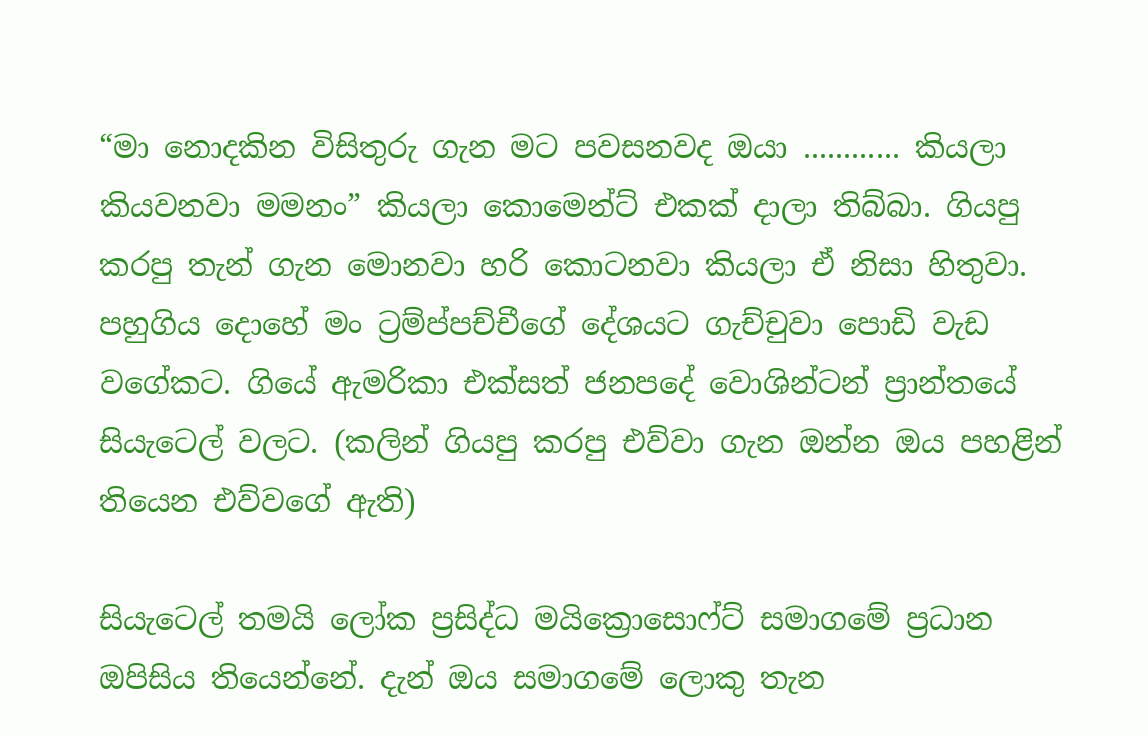“මා නොදකින විසිතුරු ගැන මට පවසනවද ඔයා ............ කියලා කියවනවා මමනං” කියලා කොමෙන්ට් එකක් දාලා තිබ්බා. ගියපු කරපු තැන් ගැන මොනවා හරි කොටනවා කියලා ඒ නිසා හිතුවා.
පහුගිය දොහේ මං ට්‍රම්ප්පච්චීගේ දේශයට ගැච්චුවා පොඩි වැඩ වගේකට. ගියේ ඇමරිකා එක්සත් ජනපදේ වොශින්ටන් ප්‍රාන්තයේ සියැටෙල් වලට. (කලින් ගියපු කරපු එව්වා ගැන ඔන්න ඔය පහළින් තියෙන එව්වගේ ඇති)

සියැටෙල් තමයි ලෝක ප්‍රසිද්ධ මයික්‍රොසොෆ්ට් සමාගමේ ප්‍රධාන ඔපිසිය තියෙන්නේ. දැන් ඔය සමාගමේ ලොකු තැන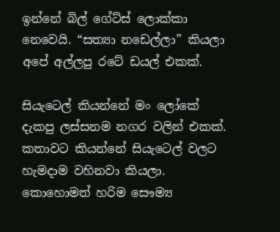ඉන්නේ බිල් ගේට්ස් ලොක්කා නෙවෙයි. “සත්‍යා නඩෙල්ලා” කියලා අපේ අල්ලපු රටේ ඩයල් එකක්.

සියැටෙල් කියන්නේ මං ලෝකේ දැකපු ලස්සනම නගර වලින් එකක්. කතාවට කියන්නේ සියැටෙල් වලට හැමදාම වහිනවා කියලා. කොහොමත් හරිම සෞම්‍ය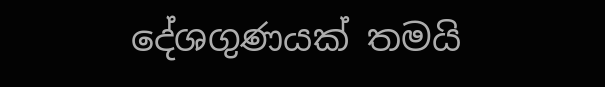දේශගුණයක් තමයි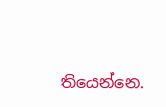තියෙන්නෙ.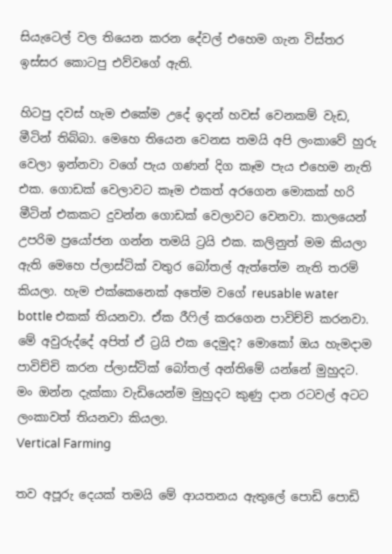සියැටෙල් වල තියෙන කරන දේවල් එහෙම ගැන විස්තර ඉස්සර කොටපු එව්වගේ ඇති.

හිටපු දවස් හැම එකේම උදේ ඉදන් හවස් වෙනකම් වැඩ, මීටින් තිබ්බා. මෙහෙ තියෙන වෙනස තමයි අපි ලංකාවේ හුරු වෙලා ඉන්නවා වගේ පැය ගණන් දිග කෑම පැය එහෙම නැති එක. ගොඩක් වෙලාවට කෑම එකත් අරගෙන මොකක් හරි මීටින් එකකට දුවන්න ගොඩක් වෙලාවට වෙනවා. කාලයෙන් උපරිම ප්‍රයෝජන ගන්න තමයි ට්‍රයි එක. කලිනුත් මම කියලා ඇති මෙහෙ ප්ලාස්ටික් වතුර බෝතල් ඇත්තේම නැති තරම් කියලා. හැම එක්කෙනෙක් අතේම වගේ reusable water bottle එකක් තියනවා. ඒක රීෆිල් කරගෙන පාවිච්චි කරනවා. මේ අවුරුද්දේ අපිත් ඒ ට්‍රයි එක දෙමුද? මොකෝ ඔය හැමදාම පාවිච්චි කරන ප්ලාස්ටික් බෝතල් අන්තිමේ යන්නේ මුහුදට. මං ඔන්න දැක්කා වැඩියෙන්ම මුහුදට කුණු දාන රටවල් අටට ලංකාවත් තියනවා කියලා.
Vertical Farming

තව අපූරු දෙයක් තමයි මේ ආයතනය ඇතුලේ පොඩි පොඩි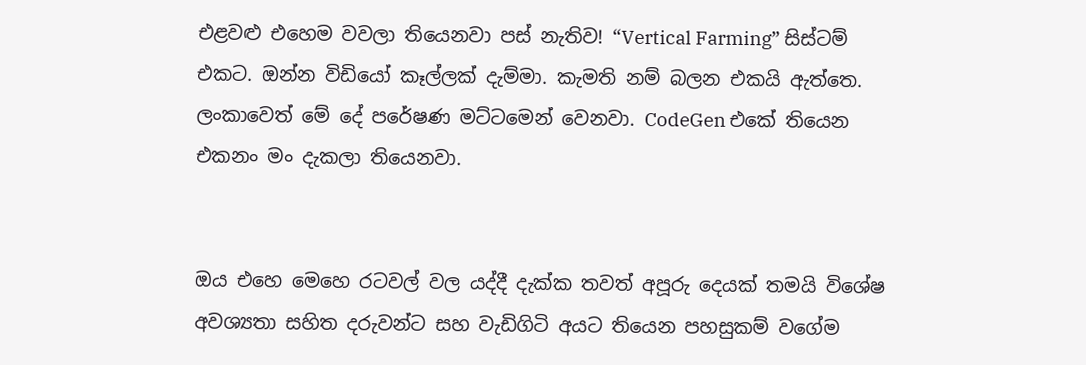එළවළු එහෙම වවලා තියෙනවා පස් නැතිව! “Vertical Farming” සිස්ටම් එකට. ඔන්න විඩියෝ කෑල්ලක් දැම්මා. කැමති නම් බලන එකයි ඇත්තෙ. ලංකාවෙත් මේ දේ පරේෂණ මට්ටමෙන් වෙනවා. CodeGen එකේ තියෙන එකනං මං දැකලා තියෙනවා.


ඔය එහෙ මෙහෙ රටවල් වල යද්දී දැක්ක තවත් අපූරු දෙයක් තමයි විශේෂ අවශ්‍යතා සහිත දරුවන්ට සහ වැඩිගිටි අයට තියෙන පහසුකම් වගේම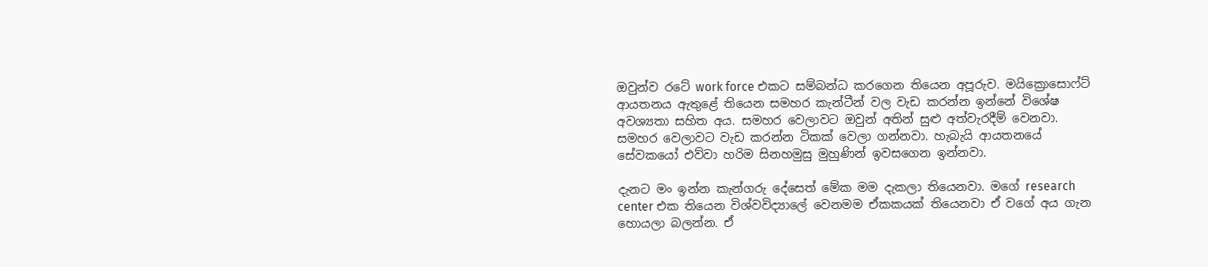ඔවුන්ව රටේ work force එකට සම්බන්ධ කරගෙන තියෙන අපූරුව. මයික්‍රොසොෆ්ට් ආයතනය ඇතුළේ තියෙන සමහර කැන්ටීන් වල වැඩ කරන්න ඉන්නේ විශේෂ අවශ්‍යතා සහිත අය. සමහර වෙලාවට ඔවුන් අතින් සුළු අත්වැරදීම් වෙනවා. සමහර වෙලාවට වැඩ කරන්න ටිකක් වෙලා ගන්නවා. හැබැයි ආයතනයේ සේවකයෝ එව්වා හරිම සිනහමුසු මුහුණින් ඉවසගෙන ඉන්නවා.

දැනට මං ඉන්න කැන්ගරු දේසෙත් මේක මම දැකලා තියෙනවා. මගේ research center එක තියෙන විශ්වවිද්‍යාලේ වෙනමම ඒකකයක් තියෙනවා ඒ වගේ අය ගැන හොයලා බලන්න. ඒ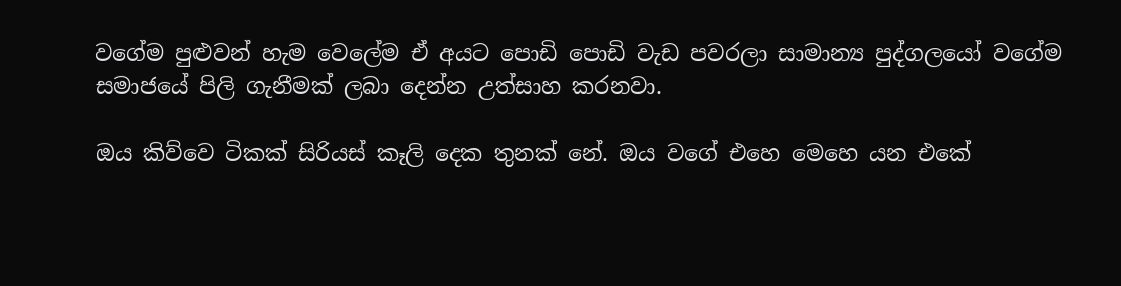වගේම පුළුවන් හැම වෙලේම ඒ අයට පොඩි පොඩි වැඩ පවරලා සාමාන්‍ය පුද්ගලයෝ වගේම සමාජයේ පිලි ගැනීමක් ලබා දෙන්න උත්සාහ කරනවා.

ඔය කිව්වෙ ටිකක් සිරියස් කෑලි දෙක තුනක් නේ. ඔය වගේ එහෙ මෙහෙ යන එකේ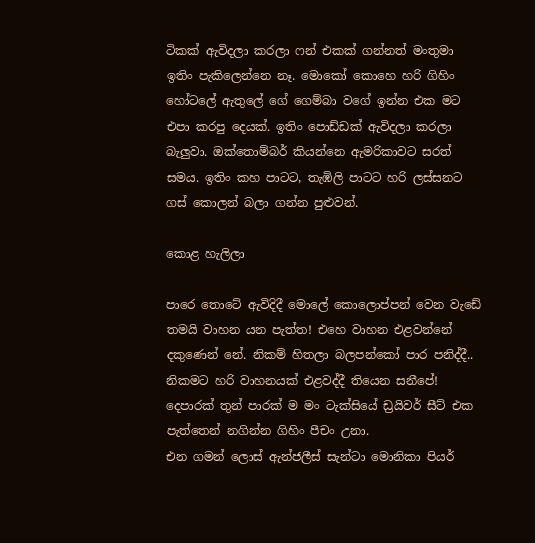ටිකක් ඇවිදලා කරලා ෆන් එකක් ගන්නත් මංතුමා ඉතිං පැකිලෙන්නෙ නෑ. මොකෝ කොහෙ හරි ගිහිං හෝටලේ ඇතුලේ ගේ ගෙම්බා වගේ ඉන්න එක මට එපා කරපු දෙයක්. ඉතිං පොඩ්ඩක් ඇවිදලා කරලා බැලුවා. ඔක්තොම්බර් කියන්නෙ ඇමරිකාවට සරත් සමය. ඉතිං කහ පාටට, තැඹිලි පාටට හරි ලස්සනට ගස් කොලන් බලා ගන්න පුළුවන්.

කොළ හැලිලා

පාරෙ තොටේ ඇවිදිදී මොලේ කොලොප්පන් වෙන වැඩේ තමයි වාහන යන පැත්ත! එහෙ වාහන එළවන්නේ දකුණෙන් නේ. නිකම් හිතලා බලපන්කෝ පාර පනිද්දී.. නිකමට හරි වාහනයක් එළවද්දී තියෙන සනීපේ! දෙපාරක් තුන් පාරක් ම මං ටැක්සියේ ඩ්‍රයිවර් සීට් එක පැත්තෙන් නගින්න ගිහිං පීචං උනා.
එන ගමන් ලොස් ඇන්ජලීස් සැන්ටා මොනිකා පියර්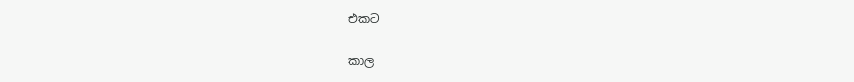එකට

කාල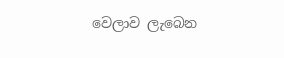වෙලාව ලැබෙන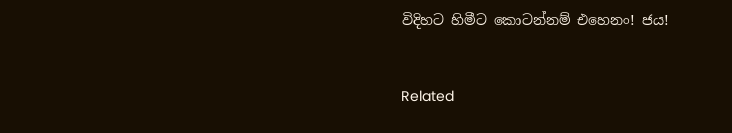විදිහට හිමීට කොටන්නම් එහෙනං! ජය!


Related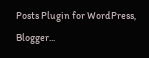Posts Plugin for WordPress, Blogger...